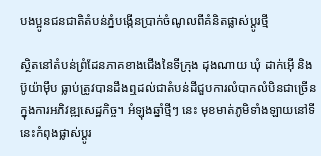បងប្អូនជនជាតិតំបន់ភ្នំបង្កើនប្រាក់ចំណូលពីគំនិតផ្លាស់ប្តូរថ្មី

ស្ថិតនៅតំបន់ព្រំដែនភាគខាងជើងនៃទីក្រុង ដុងណាយ ឃុំ ដាក់អ៊ើ និង ប៊ូយ៉ាម៉ឹប ធ្លាប់ត្រូវបានដឹងឮដល់ជាតំបន់ដីជួបការលំបាកលំបិនជាច្រើនក្នុងការអភិវឌ្ឍសេដ្ឋកិច្ច។ អំឡុងឆ្នាំថ្មីៗ នេះ មុខមាត់ភូមិទាំងឡាយនៅទីនេះកំពុងផ្លាស់ប្តូរ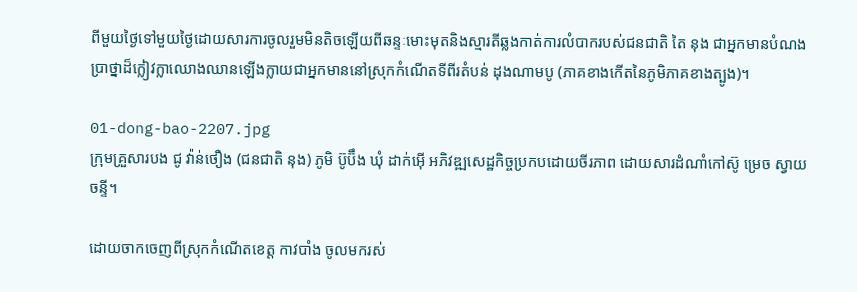ពីមួយថ្ងៃទៅមួយថ្ងៃដោយសារការចូលរួមមិនតិចឡើយពីឆន្ទៈមោះមុតនិងស្មារតីឆ្លងកាត់ការលំបាករបស់ជនជាតិ តៃ នុង ជាអ្នកមានបំណងប្រាថ្នាដ៏ក្លៀវក្លាឈោងឈានឡើងក្លាយជាអ្នកមាននៅស្រុកកំណើតទីពីរតំបន់ ដុងណាមបូ (ភាគខាងកើតនៃភូមិភាគខាងត្បូង)។

01-dong-bao-2207.jpg
ក្រុមគ្រួសារបង ជូ វ៉ាន់ថឿង (ជនជាតិ នុង) ភូមិ ប៊ូប៊ឹង ឃុំ ដាក់អ៊ើ អភិវឌ្ឍសេដ្ឋកិច្ចប្រកបដោយចីរភាព ដោយសារដំណាំកៅស៊ូ ម្រេច ស្វាយចន្ទី។

ដោយចាកចេញពីស្រុកកំណើតខេត្ត កាវបាំង ចូលមករស់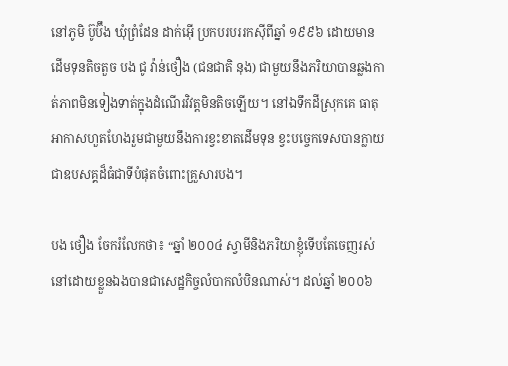នៅភូមិ ប៊ូប៊ឹង ឃុំព្រំដែន ដាក់អ៊ើ ប្រកបរបររកស៊ីពីឆ្នាំ ១៩៩៦ ដោយមានដើមទុនតិចតួច បង ជូ វ៉ាន់ថឿង (ជនជាតិ នុង) ជាមួយនឹងភរិយាបានឆ្លងកាត់ភាពមិនទៀងទាត់ក្នុងដំណើរវិវត្តមិនតិចឡើយ។ នៅឯទឹកដីស្រុកគេ ធាតុអាកាសហួតហែងរួមជាមួយនឹងការខ្វះខាតដើមទុន ខ្វះបច្ចេកទេសបានក្លាយជាឧបសគ្គដ៏ធំជាទីបំផុតចំពោះគ្រួសារបង។

បង ថឿង ចែករំលែកថា៖ “ឆ្នាំ ២០០៤ ស្វាមីនិងភរិយាខ្ញុំទើបតែចេញរស់នៅដោយខ្លួនឯងបានជាសេដ្ឋកិច្ចលំបាកលំបិនណាស់។ ដល់ឆ្នាំ ២០០៦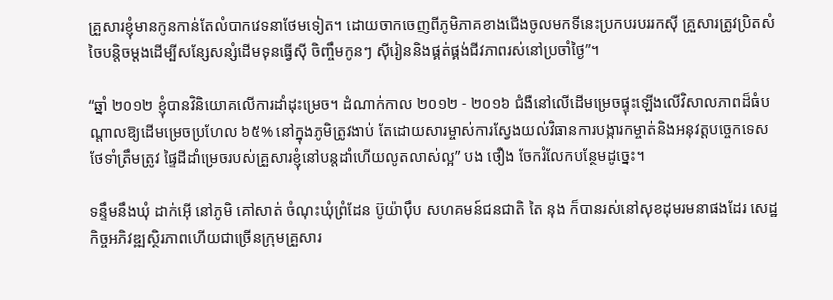គ្រួសារខ្ញុំមានកូនកាន់តែលំបាកវេទនាថែមទៀត។ ដោយចាកចេញពីភូមិភាគខាងជើងចូលមកទីនេះប្រកបរបររកស៊ី គ្រួសារត្រូវប្រិតសំចៃបន្តិចម្តងដើម្បីសន្សែសន្សំដើមទុនធ្វើស៊ី ចិញ្ចឹមកូនៗ ស៊ីរៀននិងផ្គត់ផ្គង់ជីវភាពរស់នៅប្រចាំថ្ងៃ”។

“ឆ្នាំ ២០១២ ខ្ញុំបានវិនិយោគលើការដាំដុះម្រេច។ ដំណាក់កាល ២០១២ - ២០១៦ ជំងឺនៅលើដើមម្រេចផ្ទុះឡើងលើវិសាលភាពដ៏ធំបណ្តាលឱ្យដើមម្រេចប្រហែល ៦៥% នៅក្នុងភូមិត្រូវងាប់ តែដោយសារម្ចាស់ការស្វែងយល់វិធានការបង្ការកម្ចាត់និងអនុវត្តបច្ចេកទេសថែទាំត្រឹមត្រូវ ផ្ទៃដីដាំម្រេចរបស់គ្រួសារខ្ញុំនៅបន្តដាំហើយលូតលាស់ល្អ” បង ថឿង ចែករំលែកបន្ថែមដូច្នេះ។

ទន្ទឹមនឹងឃុំ ដាក់អ៊ើ នៅភូមិ គៅសាត់ ចំណុះឃុំព្រំដែន ប៊ូយ៉ាប៉ឹប សហគមន៍ជនជាតិ តៃ នុង ក៏បានរស់នៅសុខដុមរមនាផងដែរ សេដ្ឋកិច្ចអភិវឌ្ឍស្ថិរភាពហើយជាច្រើនក្រុមគ្រួសារ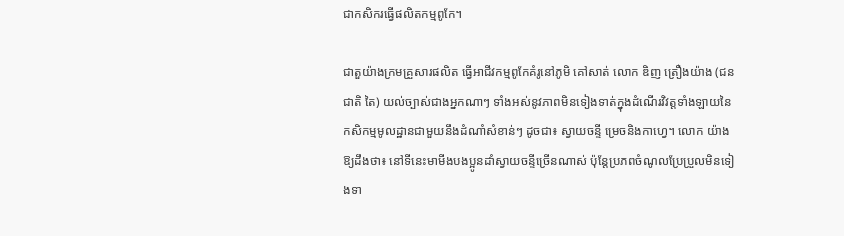ជាកសិករធ្វើផលិតកម្មពូកែ។

ជាតួយ៉ាងក្រមគ្រួសារផលិត ធ្វើអាជីវកម្មពូកែគំរូនៅភូមិ គៅសាត់ លោក ឌិញ ត្រឿងយ៉ាង (ជនជាតិ តៃ) យល់ច្បាស់ជាងអ្នកណាៗ ទាំងអស់នូវភាពមិនទៀងទាត់ក្នុងដំណើរវិវត្តទាំងឡាយនៃកសិកម្មមូលដ្ឋានជាមួយនឹងដំណាំសំខាន់ៗ ដូចជា៖ ស្វាយចន្ទី ម្រេចនិងកាហ្វេ។ លោក យ៉ាង ឱ្យដឹងថា៖ នៅទីនេះមាមីងបងប្អូនដាំស្វាយចន្ទីច្រើនណាស់ ប៉ុន្តែប្រភពចំណូលប្រែប្រួលមិនទៀងទា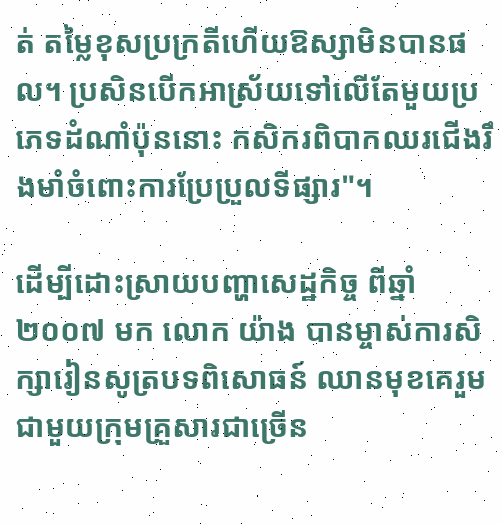ត់ តម្លៃខុសប្រក្រតីហើយឱស្សាមិនបានផល។ ប្រសិនបើកអាស្រ័យទៅលើតែមួយប្រភេទដំណាំប៉ុននោះ កសិករពិបាកឈរជើងរឹងមាំចំពោះការប្រែប្រួលទីផ្សារ"។

ដើម្បីដោះស្រាយបញ្ហាសេដ្ឋកិច្ច ពីឆ្នាំ ២០០៧ មក លោក យ៉ាង បានម្ចាស់ការសិក្សារៀនសូត្របទពិសោធន៍ ឈានមុខគេរួមជាមួយក្រុមគ្រួសារជាច្រើន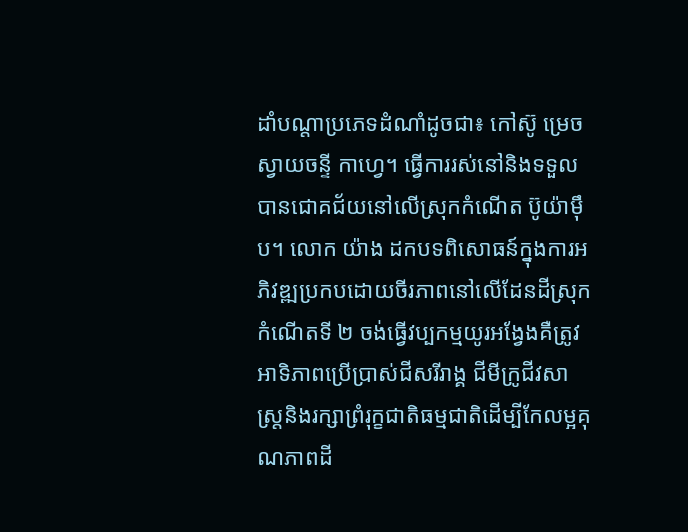ដាំបណ្តាប្រភេទដំណាំដូចជា៖ កៅស៊ូ ម្រេច ស្វាយចន្ទី កាហ្វេ។ ធ្វើការរស់នៅនិងទទួលបានជោគជ័យនៅលើស្រុកកំណើត ប៊ូយ៉ាម៉ឹប។ លោក យ៉ាង ដកបទពិសោធន៍ក្នុងការអភិវឌ្ឍប្រកបដោយចីរភាពនៅលើដែនដីស្រុកកំណើតទី ២ ចង់ធ្វើវប្បកម្មយូរអង្វែងគឺត្រូវអាទិភាពប្រើប្រាស់ជីសរីរាង្គ ជីមីក្រូជីវសាស្រ្តនិងរក្សាព្រំរុក្ខជាតិធម្មជាតិដើម្បីកែលម្អគុណភាពដី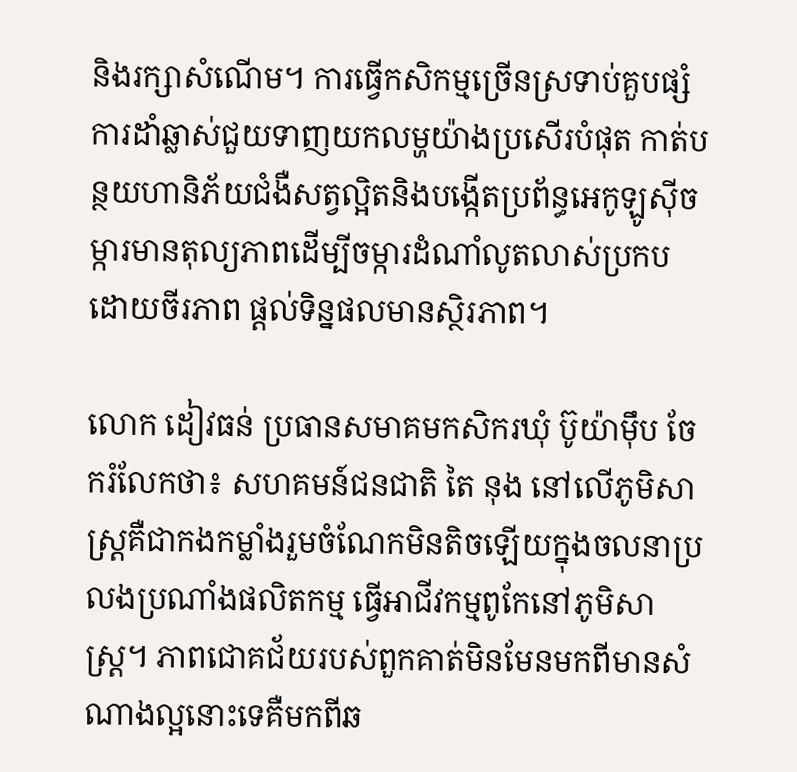និងរក្សាសំណើម។ ការធ្វើកសិកម្មច្រើនស្រទាប់គួបផ្សំការដាំឆ្លាស់ជួយទាញយកលម្ហយ៉ាងប្រសើរបំផុត កាត់បន្ថយហានិភ័យជំងឺសត្វល្អិតនិងបង្កើតប្រព័ន្ធអេកូឡូស៊ីចម្ការមានតុល្យភាពដើម្បីចម្ការដំណាំលូតលាស់ប្រកបដោយចីរភាព ផ្តល់ទិន្នផលមានស្ថិរភាព។

លោក ដៀវធន់ ប្រធានសមាគមកសិករឃុំ ប៊ូយ៉ាម៉ឹប ចែករំលែកថា៖ សហគមន៍ជនជាតិ តៃ នុង នៅលើភូមិសាស្ត្រគឺជាកងកម្លាំងរួមចំណែកមិនតិចឡើយក្នុងចលនាប្រលងប្រណាំងផលិតកម្ម ធ្វើអាជីវកម្មពូកែនៅភូមិសាស្ត្រ។ ភាពជោគជ័យរបស់ពួកគាត់មិនមែនមកពីមានសំណាងល្អនោះទេគឺមកពីឆ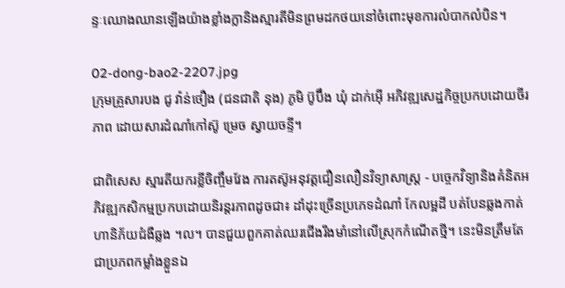ន្ទៈឈោងឈានឡើងយ៉ាងខ្លាំងក្លានិងស្មារតីមិនព្រមដកថយនៅចំពោះមុខការលំបាកលំបិន។

02-dong-bao2-2207.jpg
ក្រុមគ្រួសារបង ជូ វ៉ាន់ថឿង (ជនជាតិ នុង) ភូមិ ប៊ូប៊ឹង ឃុំ ដាក់អ៊ើ អភិវឌ្ឍសេដ្ឋកិច្ចប្រកបដោយចីរភាព ដោយសារដំណាំកៅស៊ូ ម្រេច ស្វាយចន្ទី។

ជាពិសេស ស្មារតីយករខ្លីចិញ្ចឹមវែង ការតស៊ូអនុវត្តជឿនលឿនវិទ្យាសាស្ត្រ - បច្ចេកវិទ្យានិងគំនិតអភិវឌ្ឍកសិកម្មប្រកបដោយនិរន្តរភាពដូចជា៖ ដាំដុះច្រើនប្រភេទដំណាំ កែលម្អដី បត់បែនឆ្លងកាត់ហានិភ័យជំងឺឆ្លង ។ល។ បានជួយពួកគាត់ឈរជើងរឹងមាំនៅលើស្រុកកំណើតថ្មី។ នេះមិនត្រឹមតែជាប្រភពកម្លាំងខ្លួនឯ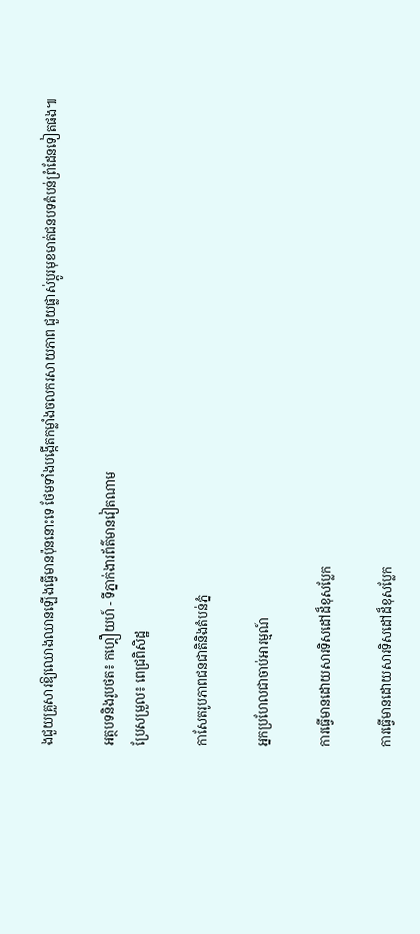ងជួយគ្រួសារឱ្យឈោងឈានឡើងធ្វើមានប៉ុននោះទេ ថែមទាំងបង្កើតកម្លាំងចលករសាយភាព ជួយផ្លាស់ប្តូរមុខមាត់ជនបទតំបន់ព្រំដែនទៀតផង៕

អត្ថបទនិងរូបថត៖ កហ្គឿយហ៍ - ទីភ្នាក់ងារព័ត៌មានវៀតណាម
ប្រែសម្រួល៖ ពេជ្រពិសិដ្ឋ

កាសែតរូបភាពជនជាតិនិងតំបន់ភ្នំ

អ្នកប្រហែលជាចាប់អារម្មណ៍

ការធ្វើមានដោយសារទិសដៅដ៏ខុសប្លែក

ការធ្វើមានដោយសារទិសដៅដ៏ខុសប្លែក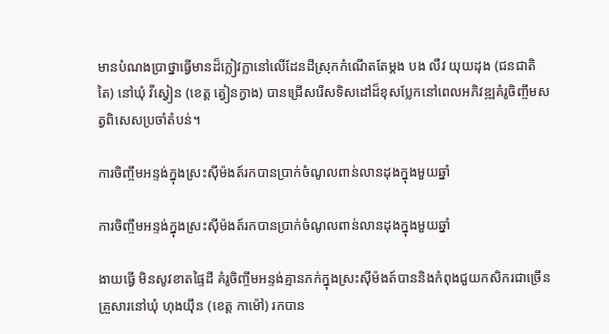មានបំណងប្រាថ្នាធ្វើមានដ៏ក្លៀវក្លានៅលើដែនដីស្រុកកំណើតតែម្តង បង លឺវ យុយដុង (ជនជាតិ តៃ) នៅឃុំ វីស្វៀន (ខេត្ត ត្វៀនក្វាង) បានជ្រើសរើសទិសដៅដ៏ខុសប្លែកនៅពេលអភិវឌ្ឍគំរូចិញ្ចឹមសត្វពិសេសប្រចាំតំបន់។

ការចិញ្ចឹមអន្ទង់ក្នុងស្រះស៊ីម៉ងត៍រកបានប្រាក់ចំណូលពាន់លានដុងក្នុងមួយឆ្នាំ

ការចិញ្ចឹមអន្ទង់ក្នុងស្រះស៊ីម៉ងត៍រកបានប្រាក់ចំណូលពាន់លានដុងក្នុងមួយឆ្នាំ

ងាយធ្វើ មិនសូវខាតផ្ទៃដី គំរូចិញ្ចឹមអន្ទង់គ្មានភក់ក្នុងស្រះស៊ីម៉ងត៍បាននិងកំពុងជួយកសិករជាច្រើនគ្រួសារនៅឃុំ ហុងយ៉ឹន (ខេត្ត កាម៉ៅ) រកបាន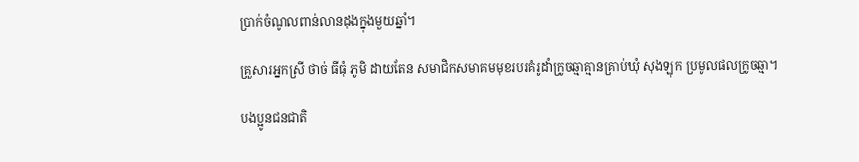ប្រាក់ចំណូលពាន់លានដុងក្នុងមួយឆ្នាំ។

គ្រួសារអ្នកស្រី ថាច់ ធីធុំ ភូមិ ដាយតែន សមាជិកសមាគមមុខរបរគំរូដាំក្រូចឆ្មាគ្មានគ្រាប់ឃុំ សុងឡុក ប្រមូលផលក្រូចឆ្មា។

បងប្អូនជនជាតិ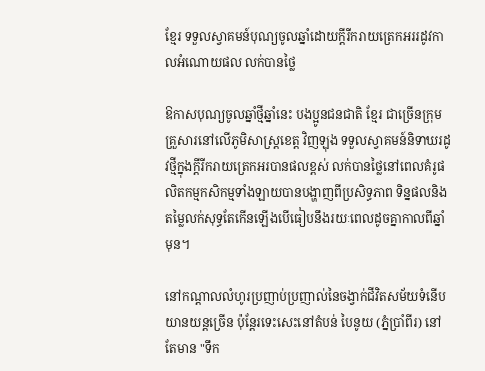ខ្មែរ ទទួលស្វាគមន៍បុណ្យចូលឆ្នាំដោយក្តីរីករាយត្រេកអររដូវកាលអំណោយផល លក់បានថ្លៃ

ឱកាសបុណ្យចូលឆ្នាំថ្មីឆ្នាំនេះ បងប្អូនជនជាតិ ខ្មែរ ជាច្រើនក្រុមគ្រួសារនៅលើភូមិសាស្ត្រខេត្ត វិញឡុង ទទួលស្វាគមន៍និទាឃរដូវថ្មីក្នុងក្តីរីករាយត្រេកអរបានផលខ្ពស់ លក់បានថ្លៃនៅពេលគំរូផលិតកម្មកសិកម្មទាំងឡាយបានបង្ហាញពីប្រសិទ្ធភាព ទិន្នផលនិងតម្លៃលក់សុទ្ធតែកើនឡើងបើធៀបនឹងរយៈពេលដូចគ្នាកាលពីឆ្នាំមុន។

នៅកណ្តាលលំហូរប្រញាប់ប្រញាល់នៃចង្វាក់ជីវិតសម័យទំនើប យានយន្តច្រើន ប៉ុន្តែរទេះសេះនៅតំបន់ បៃនូយ (ភ្នំប្រាំពីរ) នៅតែមាន "ទឹក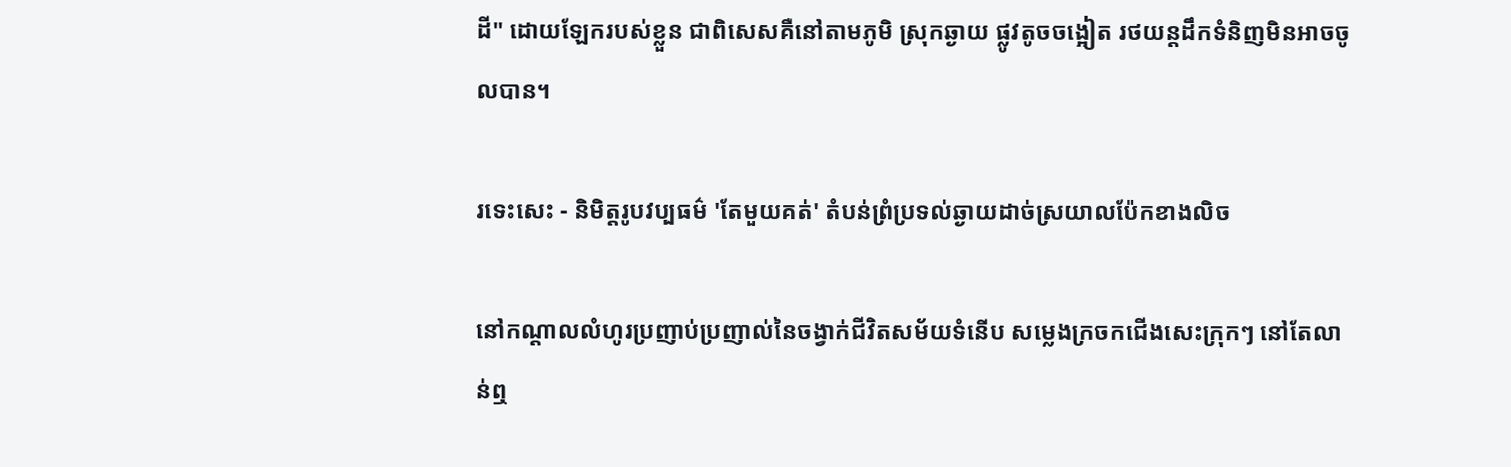ដី" ដោយឡែករបស់ខ្លួន ជាពិសេសគឺនៅតាមភូមិ ស្រុកឆ្ងាយ ផ្លូវតូចចង្អៀត រថយន្តដឹកទំនិញមិនអាចចូលបាន។

រទេះសេះ - និមិត្តរូបវប្បធម៌ 'តែមួយគត់' តំបន់ព្រំប្រទល់ឆ្ងាយដាច់ស្រយាលប៉ែកខាងលិច

នៅកណ្តាលលំហូរប្រញាប់ប្រញាល់នៃចង្វាក់ជីវិតសម័យទំនើប សម្លេងក្រចកជើងសេះក្រុកៗ នៅតែលាន់ឮ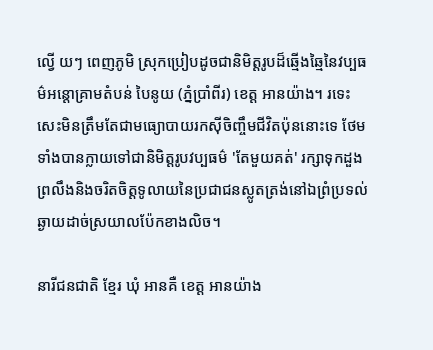ល្វើ យៗ ពេញភូមិ ស្រុកប្រៀបដូចជានិមិត្តរូបដ៏ឆ្មើងឆ្មៃនៃវប្បធម៌អន្តោគ្រាមតំបន់ បៃនូយ (ភ្នំប្រាំពីរ) ខេត្ត អានយ៉ាង។ រទេះសេះមិនត្រឹមតែជាមធ្យោបាយរកស៊ីចិញ្ចឹមជីវិតប៉ុននោះទេ ថែមទាំងបានក្លាយទៅជានិមិត្តរូបវប្បធម៌ 'តែមួយគត់' រក្សាទុកដួងព្រលឹងនិងចរិតចិត្តទូលាយនៃប្រជាជនស្លូតត្រង់នៅឯព្រំប្រទល់ឆ្ងាយដាច់ស្រយាលប៉ែកខាងលិច។

នារីជនជាតិ ខ្មែរ ឃុំ អានគឺ ខេត្ត អានយ៉ាង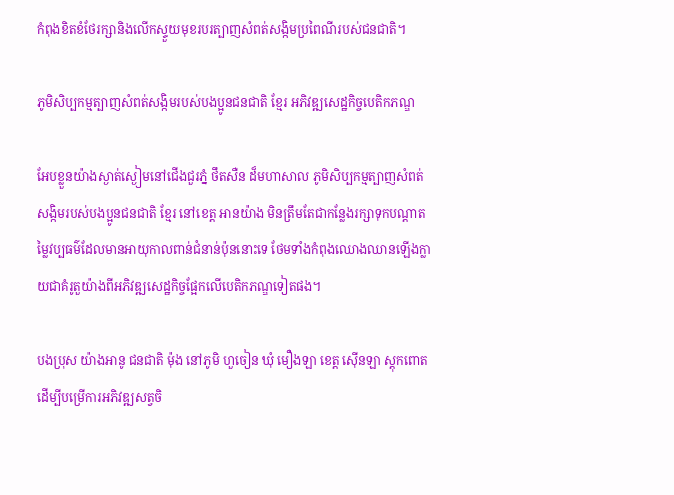កំពុងខិតខំថែរក្សានិងលើកស្ទួយមុខរបរត្បាញសំពត់សង្កិមប្រពៃណីរបស់ជនជាតិ។

ភូមិសិប្បកម្មត្បាញសំពត់សង្កិមរបស់បងប្អូនជនជាតិ ខ្មែរ អភិវឌ្ឍសេដ្ឋកិច្ចបេតិកភណ្ឌ

អែបខ្លួនយ៉ាងស្ងាត់ស្ងៀមនៅជើងជួរភ្នំ ថឹតសឺន ដ៏មហាសាល ភូមិសិប្បកម្មត្បាញសំពត់សង្កិមរបស់បងប្អូនជនជាតិ ខ្មែរ នៅខេត្ត អានយ៉ាង មិនត្រឹមតែជាកន្លែងរក្សាទុកបណ្តាតម្លៃវប្បធម៌ដែលមានអាយុកាលពាន់ជំនាន់ប៉ុននោះទេ ថែមទាំងកំពុងឈោងឈានឡើងក្លាយជាគំរូតួយ៉ាងពីអភិវឌ្ឍសេដ្ឋកិច្ចផ្អែកលើបេតិកភណ្ឌទៀតផង។

បងប្រុស យ៉ាងអានូ ជនជាតិ ម៉ុង នៅភូមិ ហួចៀន ឃុំ មឿងឡា ខេត្ត ស៊ើនឡា ស្តុកពោតដើម្បីបម្រើការអភិវឌ្ឍសត្វចិ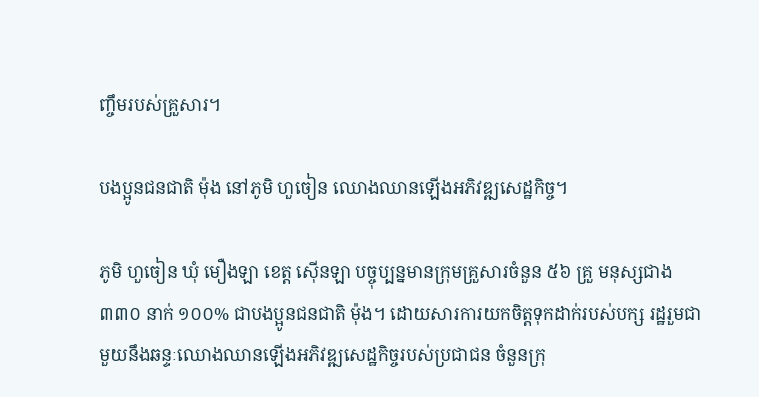ញ្ចឹមរបស់គ្រួសារ។

បងប្អូនជនជាតិ ម៉ុង នៅភូមិ ហួចៀន ឈោងឈានឡើងអភិវឌ្ឍសេដ្ឋកិច្ច។

ភូមិ ហួចៀន ឃុំ មឿងឡា ខេត្ត ស៊ើនឡា បច្ចុប្បន្នមានក្រុមគ្រួសារចំនួន ៥៦ គ្រួ មនុស្សជាង ៣៣០ នាក់ ១០០% ជាបងប្អូនជនជាតិ ម៉ុង។ ដោយសារការយកចិត្តទុកដាក់របស់បក្ស រដ្ឋរួមជាមួយនឹងឆន្ទៈឈោងឈានឡើងអភិវឌ្ឍសេដ្ឋកិច្ចរបស់ប្រជាជន ចំនួនក្រុ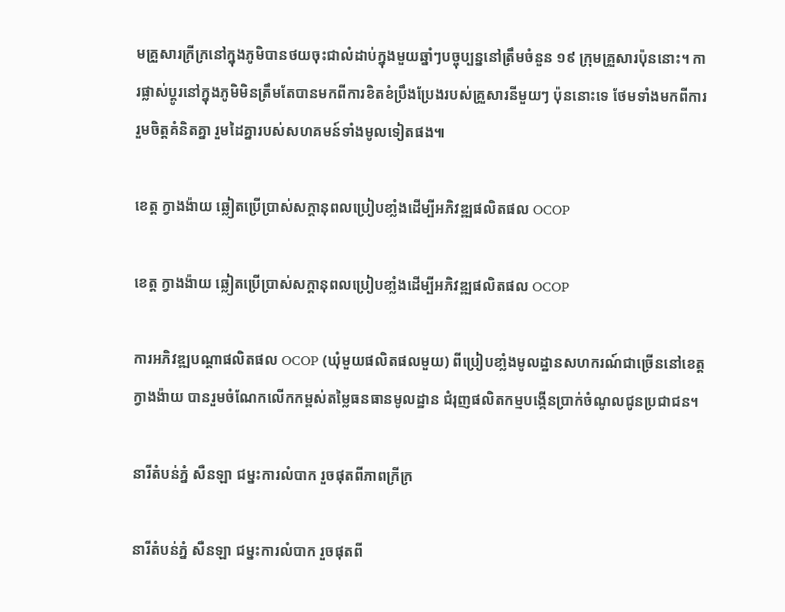មគ្រួសារក្រីក្រនៅក្នុងភូមិបានថយចុះជាលំដាប់ក្នុងមួយឆ្នាំៗបច្ចុប្បន្ននៅត្រឹមចំនួន ១៩ ក្រុមគ្រួសារប៉ុននោះ។ ការផ្លាស់ប្តូរនៅក្នុងភូមិមិនត្រឹមតែបានមកពីការខិតខំប្រឹងប្រែងរបស់គ្រួសារនីមួយៗ ប៉ុននោះទេ ថែមទាំងមកពីការរួមចិត្តគំនិតគ្នា រួមដៃគ្នារបស់សហគមន៍ទាំងមូលទៀតផង៕

ខេត្ត ក្វាងង៉ាយ ឆ្លៀតប្រើប្រាស់សក្តានុពលប្រៀបខាំ្លងដើម្បីអភិវឌ្ឍផលិតផល OCOP

ខេត្ត ក្វាងង៉ាយ ឆ្លៀតប្រើប្រាស់សក្តានុពលប្រៀបខាំ្លងដើម្បីអភិវឌ្ឍផលិតផល OCOP

ការអភិវឌ្ឍបណ្តាផលិតផល OCOP (ឃុំមួយផលិតផលមួយ) ពីប្រៀបខាំ្លងមូលដ្ឋានសហករណ៍ជាច្រើននៅខេត្ត ក្វាងង៉ាយ បានរួមចំណែកលើកកម្ពស់តម្លៃធនធានមូលដ្ឋាន ជំរុញផលិតកម្មបង្កើនប្រាក់ចំណូលជូនប្រជាជន។

នារីតំបន់ភ្នំ សឺនឡា ជម្នះការលំបាក រួចផុតពីភាពក្រីក្រ

នារីតំបន់ភ្នំ សឺនឡា ជម្នះការលំបាក រួចផុតពី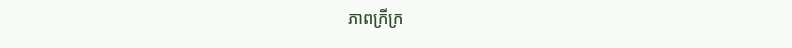ភាពក្រីក្រ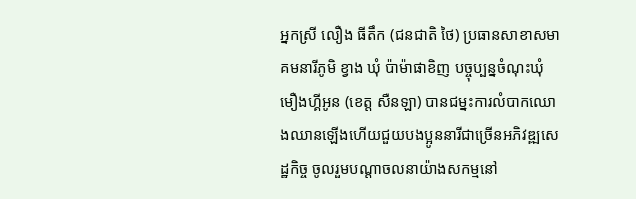អ្នកស្រី លឿង ធីតឹក (ជនជាតិ ថៃ) ប្រធានសាខាសមាគមនារីភូមិ ខ្វាង ឃុំ ប៉ាម៉ាផាខិញ បច្ចុប្បន្នចំណុះឃុំ មឿងហ្គីអូន (ខេត្ត សឺនឡា) បានជម្នះការលំបាកឈោងឈានឡើងហើយជួយបងប្អូននារីជាច្រើនអភិវឌ្ឍសេដ្ឋកិច្ច ចូលរួមបណ្តាចលនាយ៉ាងសកម្មនៅ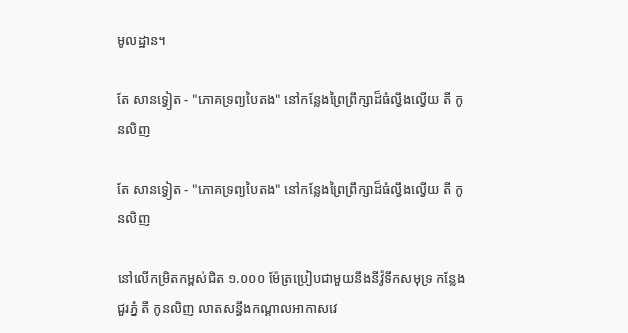មូលដ្ឋាន។

តែ សានទ្វៀត - "ភោគទ្រព្យបៃតង" នៅកន្លែងព្រៃព្រឹក្សាដ៏ធំល្វឹងល្វើយ តី កូនលិញ

តែ សានទ្វៀត - "ភោគទ្រព្យបៃតង" នៅកន្លែងព្រៃព្រឹក្សាដ៏ធំល្វឹងល្វើយ តី កូនលិញ

នៅលើកម្រិតកម្ពស់ជិត ១.០០០ ម៉ែត្រប្រៀបជាមួយនឹងនីវ៉ូទឹកសមុទ្រ កន្លែងជួរភ្នំ តី កូនលិញ លាតសន្ធឹងកណ្តាលអាកាសវេ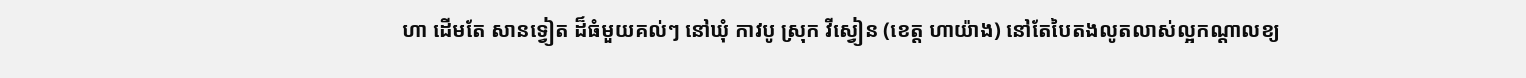ហា ដើមតែ សានទ្វៀត ដ៏ធំមួយគល់ៗ នៅឃុំ កាវបូ ស្រុក វីស្វៀន (ខេត្ត ហាយ៉ាង) នៅតែបៃតងលូតលាស់ល្អកណ្តាលខ្យ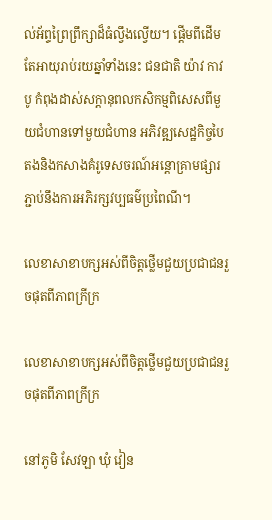ល់អ័ព្ទព្រៃព្រឹក្សាដ៏ធំល្វឹងល្វើយ។ ផ្តើមពីដើមតែអាយុរាប់រយឆ្នាំទាំងនេះ ជនជាតិ យ៉ាវ កាវបូ កំពុងដាស់សក្តានុពលកសិកម្មពិសេសពីមួយជំហានទៅមួយជំហាន អភិវឌ្ឍសេដ្ឋកិច្ចបៃតងនិងកសាងគំរូទេសចរណ៍អន្តោគ្រាមផ្សារភ្ជាប់នឹងការអភិរក្សវប្បធម៌ប្រពៃណី។

លេខាសាខាបក្សអស់ពីចិត្តថ្លើមជួយប្រជាជនរួចផុតពីភាពក្រីក្រ

លេខាសាខាបក្សអស់ពីចិត្តថ្លើមជួយប្រជាជនរួចផុតពីភាពក្រីក្រ

នៅភូមិ សែវឡា ឃុំ វៀន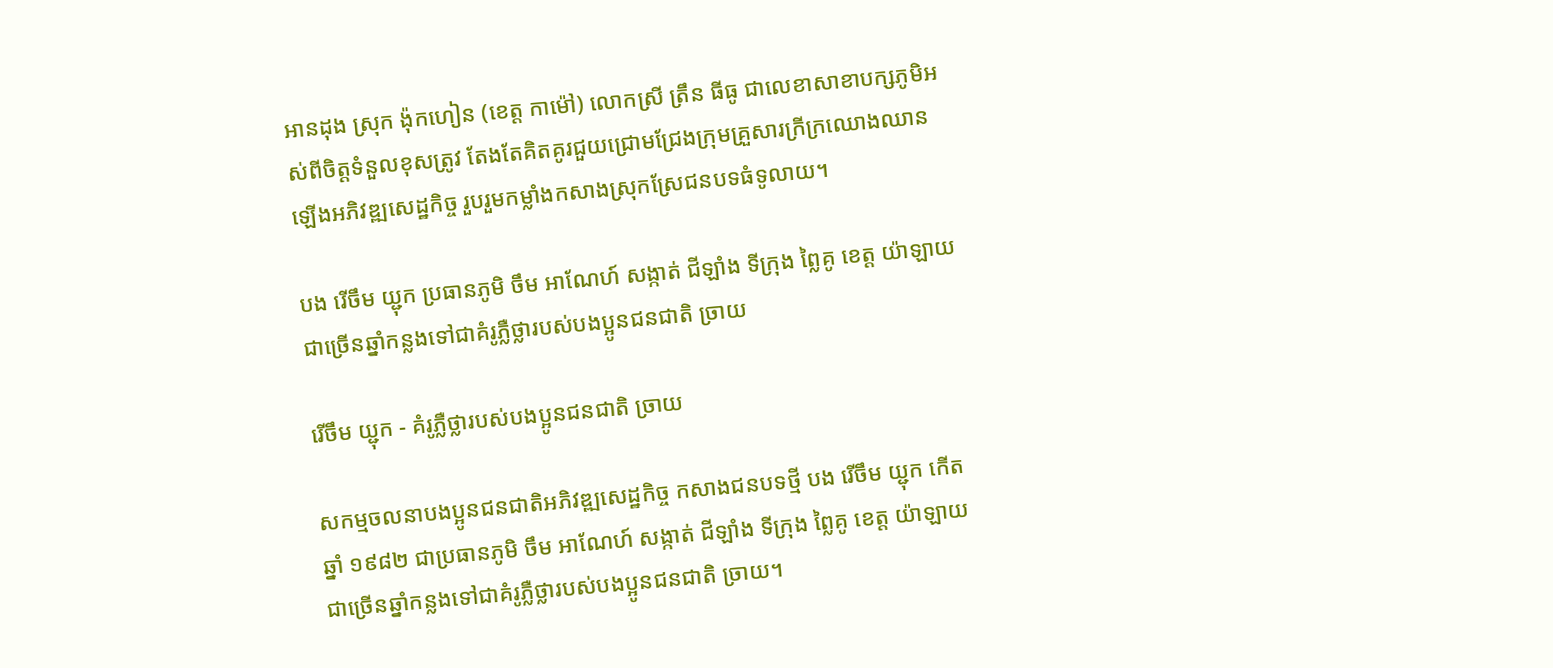អានដុង ស្រុក ង៉ុកហៀន (ខេត្ត កាម៉ៅ) លោកស្រី ត្រឹន ធីធូ ជាលេខាសាខាបក្សភូមិអស់ពីចិត្តទំនួលខុសត្រូវ តែងតែគិតគូរជួយជ្រោមជ្រែងក្រុមគ្រួសារក្រីក្រឈោងឈានឡើងអភិវឌ្ឍសេដ្ឋកិច្ច រួបរួមកម្លាំងកសាងស្រុកស្រែជនបទធំទូលាយ។

បង រើចឹម យ្ជុក ប្រធានភូមិ ចឹម អាណែហ៍ សង្កាត់ ជីឡាំង ទីក្រុង ព្លៃគូ ខេត្ត យ៉ាឡាយ ជាច្រើនឆ្នាំកន្លងទៅជាគំរូភ្លឺថ្លារបស់បងប្អូនជនជាតិ ច្រាយ

រើចឹម យ្ជុក - គំរូភ្លឺថ្លារបស់បងប្អូនជនជាតិ ច្រាយ

សកម្មចលនាបងប្អូនជនជាតិអភិវឌ្ឍសេដ្ឋកិច្ច កសាងជនបទថ្មី បង រើចឹម យ្ជុក កើតឆ្នាំ ១៩៨២ ជាប្រធានភូមិ ចឹម អាណែហ៍ សង្កាត់ ជីឡាំង ទីក្រុង ព្លៃគូ ខេត្ត យ៉ាឡាយ ជាច្រើនឆ្នាំកន្លងទៅជាគំរូភ្លឺថ្លារបស់បងប្អូនជនជាតិ ច្រាយ។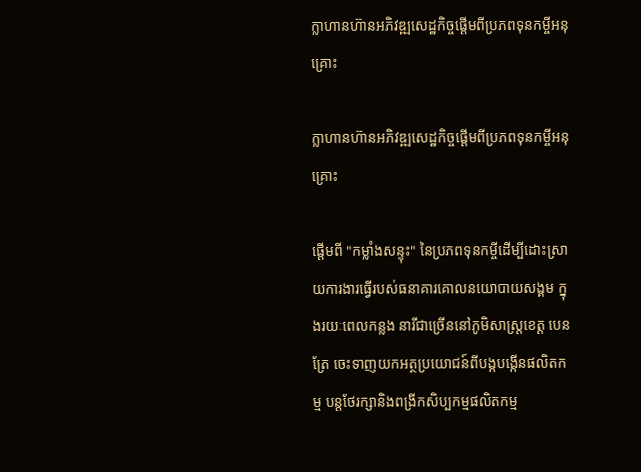ក្លាហានហ៊ានអភិវឌ្ឍសេដ្ឋកិច្ចផ្តើមពីប្រភពទុនកម្ចីអនុគ្រោះ

ក្លាហានហ៊ានអភិវឌ្ឍសេដ្ឋកិច្ចផ្តើមពីប្រភពទុនកម្ចីអនុគ្រោះ

ផ្តើមពី "កម្លាំងសន្ទុះ" នៃប្រភពទុនកម្ចីដើម្បីដោះស្រាយការងារធ្វើរបស់ធនាគារគោលនយោបាយសង្គម ក្នុងរយៈពេលកន្លង នារីជាច្រើននៅភូមិសាស្រ្តខេត្ត បេនត្រែ ចេះទាញយកអត្ថប្រយោជន៍ពីបង្កបង្កើនផលិតកម្ម បន្តថែរក្សានិងពង្រីកសិប្បកម្មផលិតកម្ម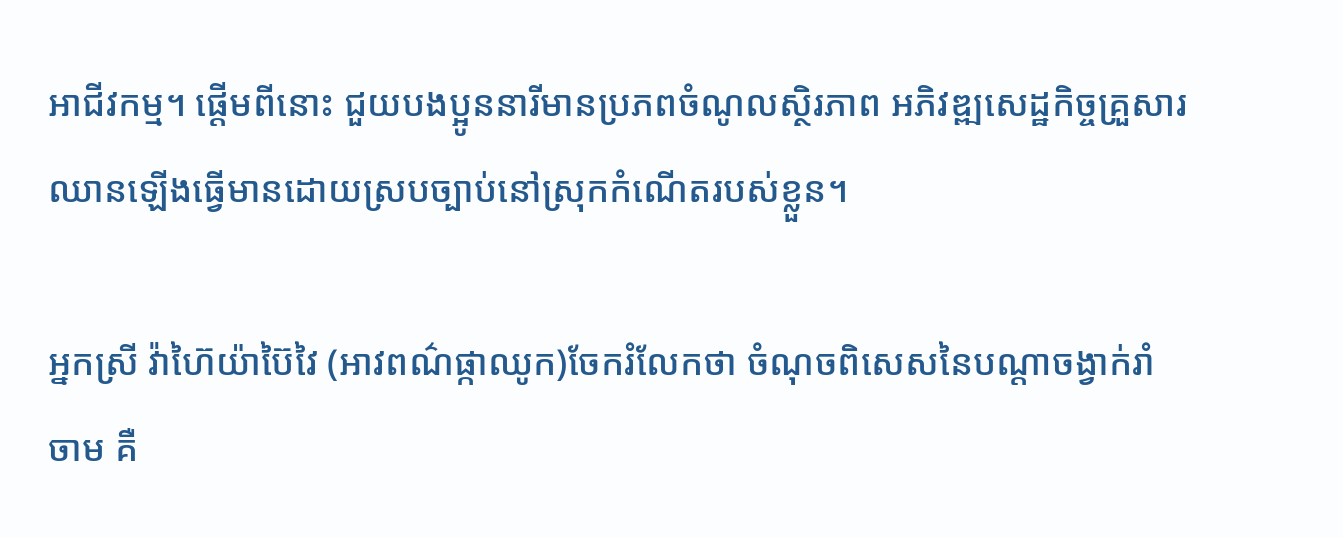អាជីវកម្ម។ ផ្តើមពីនោះ ជួយបងប្អូននារីមានប្រភពចំណូលស្ថិរភាព អភិវឌ្ឍសេដ្ឋកិច្ចគ្រួសារ ឈានឡើងធ្វើមានដោយស្របច្បាប់នៅស្រុកកំណើតរបស់ខ្លួន។

អ្នកស្រី វ៉ាហ៊ៃយ៉ាប៊ៃវៃ (អាវពណ៌ផ្កាឈូក)ចែករំលែកថា ចំណុចពិសេសនៃបណ្តាចង្វាក់រាំ ចាម គឺ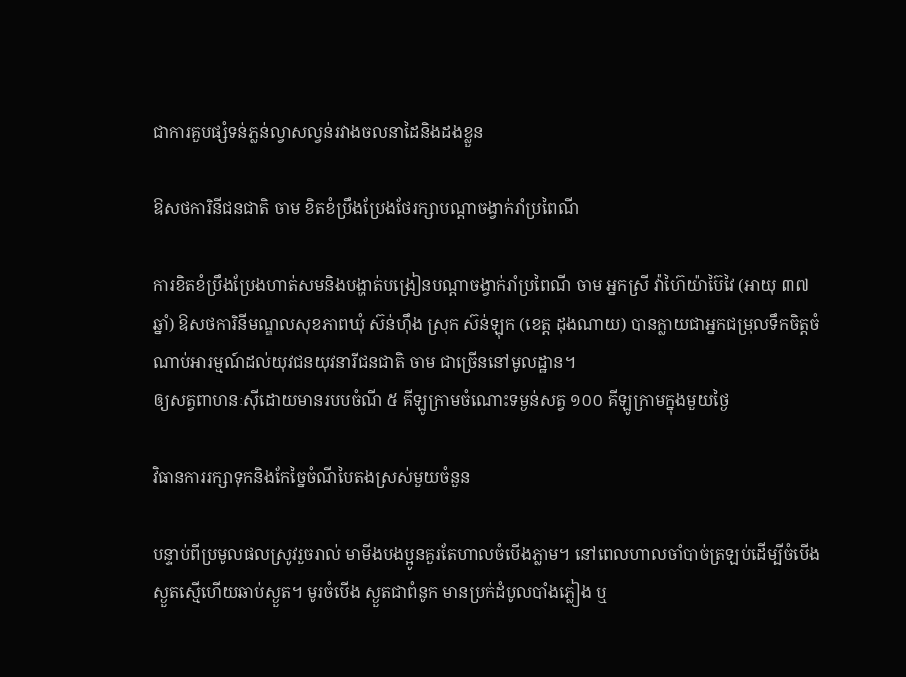ជាការគួបផ្សំទន់ភ្លន់ល្វាសល្វន់រវាងចលនាដៃនិងដងខ្លួន

ឱសថការិនីជនជាតិ ចាម ខិតខំប្រឹងប្រែងថែរក្សាបណ្តាចង្វាក់រាំប្រពៃណី

ការខិតខំប្រឹងប្រែងហាត់សមនិងបង្ហាត់បង្រៀនបណ្តាចង្វាក់រាំប្រពៃណី ចាម អ្នកស្រី វ៉ាហ៊ៃយ៉ាប៊ៃវៃ (អាយុ ៣៧ ឆ្នាំ) ឱសថការិនីមណ្ឌលសុខភាពឃុំ ស៊ន់ហ៊ឹង ស្រុក ស៊ន់ឡុក (ខេត្ត ដុងណាយ) បានក្លាយជាអ្នកជម្រុលទឹកចិត្តចំណាប់អារម្មណ៍ដល់យុវជនយុវនារីជនជាតិ ចាម ជាច្រើននៅមូលដ្ឋាន។
ឲ្យសត្វពាហនៈស៊ីដោយមានរបបចំណី ៥ គីឡូក្រាមចំណោះទម្ងន់សត្វ ១០០ គីឡូក្រាមក្នុងមួយថ្ងៃ

វិធានការរក្សាទុកនិងកែច្នៃចំណីបៃតងស្រស់មួយចំនួន

បន្ទាប់ពីប្រមូលផលស្រូវរួចរាល់ មាមីងបងប្អូនគួរតែហាលចំបើងភ្លាម។ នៅពេលហាលចាំបាច់ត្រឡប់ដើម្បីចំបើងស្ងួតស្មើហើយឆាប់ស្ងួត។ មូរចំបើង ស្ងួតជាពំនូក មានប្រក់ដំបូលបាំងភ្លៀង ឬ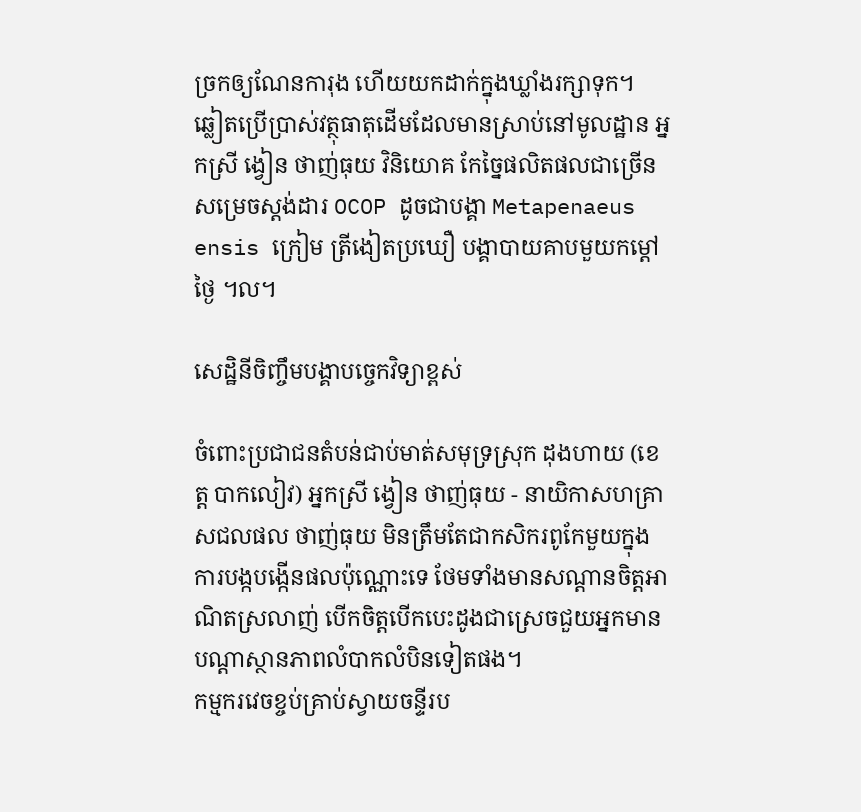ច្រកឲ្យណែនការុង ហើយយកដាក់ក្នុងឃ្លាំងរក្សាទុក។
ឆ្លៀតប្រើប្រាស់វត្ថុធាតុដើមដែលមានស្រាប់នៅមូលដ្ឋាន អ្នកស្រី ង្វៀន ថាញ់ធុយ វិនិយោគ កែច្នៃផលិតផលជាច្រើនសម្រេចស្តង់ដារ OCOP ដូចជាបង្គា Metapenaeus ensis ក្រៀម ត្រីងៀតប្រឃឿ បង្គាបាយគាបមួយកម្តៅថ្ងៃ ។ល។

សេដ្ឋិនីចិញ្ចឹមបង្គាបច្ចេកវិទ្យាខ្ពស់

ចំពោះប្រជាជនតំបន់ជាប់មាត់សមុទ្រស្រុក ដុងហាយ (ខេត្ត បាកលៀវ) អ្នកស្រី ង្វៀន ថាញ់ធុយ - នាយិកាសហគ្រាសជលផល ថាញ់ធុយ មិនត្រឹមតែជាកសិករពូកែមួយក្នុងការបង្កបង្កើនផលប៉ុណ្ណោះទេ ថែមទាំងមានសណ្តានចិត្តអាណិតស្រលាញ់ បើកចិត្តបើកបេះដូងជាស្រេចជួយអ្នកមានបណ្តាស្ថានភាពលំបាកលំបិនទៀតផង។
កម្មករវេចខ្ចប់គ្រាប់ស្វាយចន្ទីរប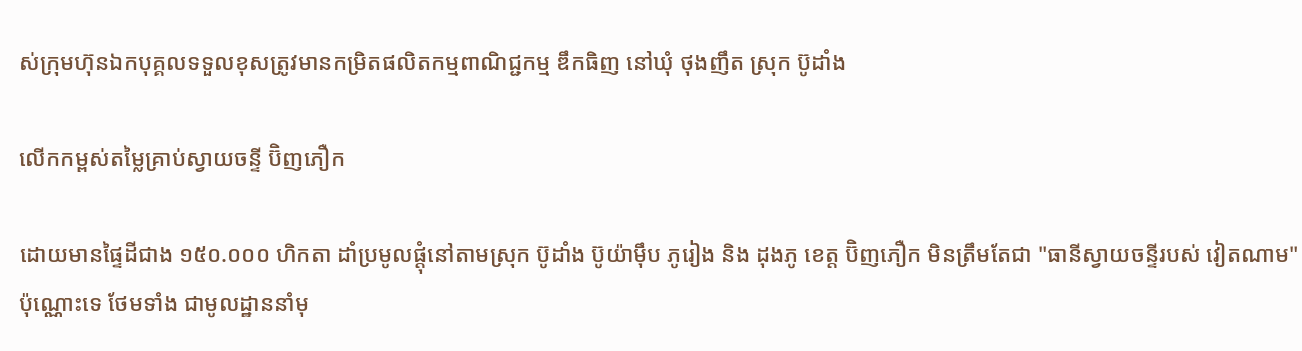ស់ក្រុមហ៊ុនឯកបុគ្គលទទួលខុសត្រូវមានកម្រិតផលិតកម្មពាណិជ្ជកម្ម ឌឹកធិញ នៅឃុំ ថុងញឹត ស្រុក ប៊ូដាំង

លើកកម្ពស់តម្លៃគ្រាប់ស្វាយចន្ទី ប៊ិញភឿក

ដោយមានផ្ទៃដីជាង ១៥០.០០០ ហិកតា ដាំប្រមូលផ្តុំនៅតាមស្រុក ប៊ូដាំង ប៊ូយ៉ាម៉ឹប ភូរៀង និង ដុងភូ ខេត្ត ប៊ិញភឿក មិនត្រឹមតែជា "ធានីស្វាយចន្ទីរបស់ វៀតណាម" ប៉ុណ្ណោះទេ ថែមទាំង ជាមូលដ្ឋាននាំមុ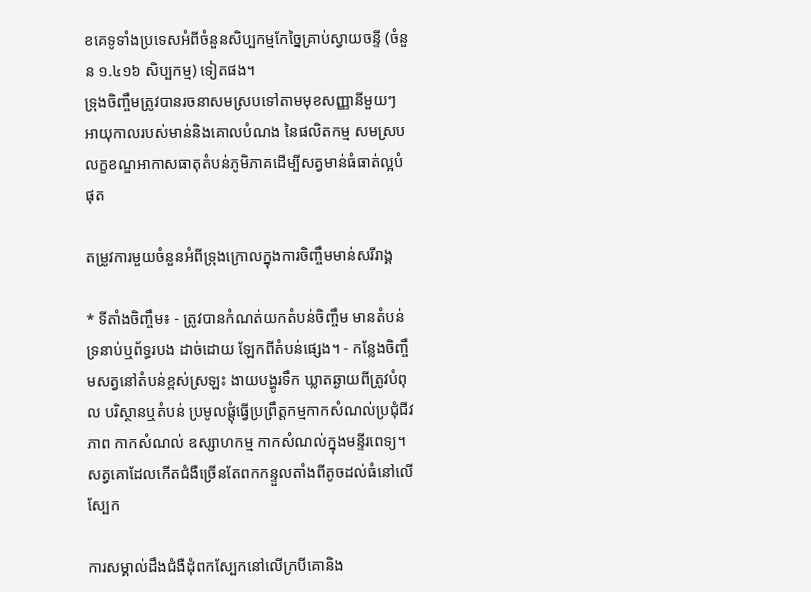ខគេទូទាំងប្រទេសអំពីចំនួនសិប្បកម្មកែច្នៃគ្រាប់ស្វាយចន្ទី (ចំនួន ១.៤១៦ សិប្បកម្ម) ទៀតផង។
ទ្រុងចិញ្ចឹមត្រូវបានរចនាសមស្របទៅតាមមុខសញ្ញានីមួយៗ អាយុកាលរបស់មាន់និងគោលបំណង នៃផលិតកម្ម សមស្របលក្ខខណ្ឌអាកាសធាតុតំបន់ភូមិភាគដើម្បីសត្វមាន់ធំធាត់ល្អបំផុត

តម្រូវការមួយចំនួនអំពីទ្រុងក្រោលក្នុងការចិញ្ចឹមមាន់សរីរាង្គ

* ទីតាំងចិញ្ចឹម៖ - ត្រូវបានកំណត់យកតំបន់ចិញ្ចឹម មានតំបន់ទ្រនាប់ឬព័ទ្ធរបង ដាច់ដោយ ឡែកពីតំបន់ផ្សេង។ - កន្លែងចិញ្ចឹមសត្វនៅតំបន់ខ្ពស់ស្រឡះ ងាយបង្ហូរទឹក ឃ្លាតឆ្ងាយពីត្រូវបំពុល បរិស្ថានឬតំបន់ ប្រមូលផ្តុំធ្វើប្រព្រឹត្តកម្មកាកសំណល់ប្រជុំជីវភាព កាកសំណល់ ឧស្សាហកម្ម កាកសំណល់ក្នុងមន្ទីរពេទ្យ។
សត្វគោដែលកើតជំងឺច្រើនតែពកកន្ទួលតាំងពីតូចដល់ធំនៅលើស្បែក

ការសម្គាល់ដឹងជំងឺដុំពកស្បែកនៅលើក្របីគោនិង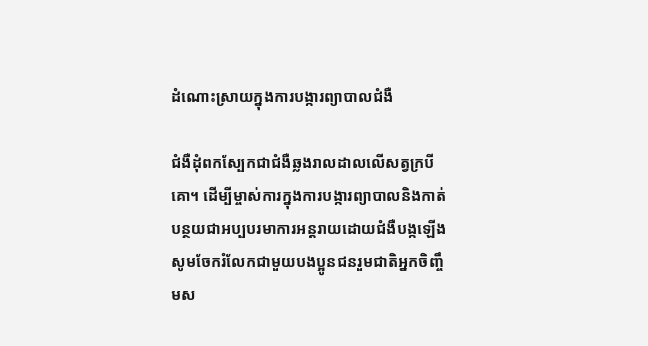ដំណោះស្រាយក្នុងការបង្ការព្យាបាលជំងឺ

ជំងឺដុំពកស្បែកជាជំងឺឆ្លងរាលដាលលើសត្វក្របី គោ។ ដើម្បីម្ចាស់ការក្នុងការបង្ការព្យាបាលនិងកាត់បន្ថយជាអប្បបរមាការអន្តរាយដោយជំងឺបង្កឡើង សូមចែករំលែកជាមួយបងប្អូនជនរួមជាតិអ្នកចិញ្ចឹមស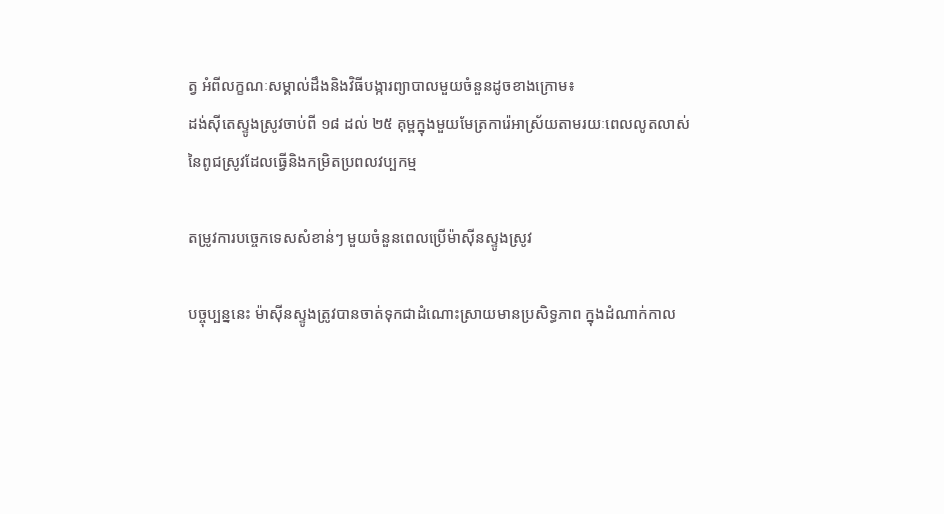ត្វ អំពីលក្ខណៈសម្គាល់ដឹងនិងវិធីបង្ការព្យាបាលមួយចំនួនដូចខាងក្រោម៖
ដង់ស៊ីតេស្ទូងស្រូវចាប់ពី ១៨ ដល់ ២៥ គុម្ពក្នុងមួយមែត្រការ៉េអាស្រ័យតាមរយៈពេលលូតលាស់នៃពូជស្រូវដែលធ្វើនិងកម្រិតប្រពលវប្បកម្ម

តម្រូវការបច្ចេកទេសសំខាន់ៗ មួយចំនួនពេលប្រើម៉ាស៊ីនស្ទូងស្រូវ

បច្ចុប្បន្ននេះ ម៉ាស៊ីនស្ទូងត្រូវបានចាត់ទុកជាដំណោះស្រាយមានប្រសិទ្ធភាព ក្នុងដំណាក់កាល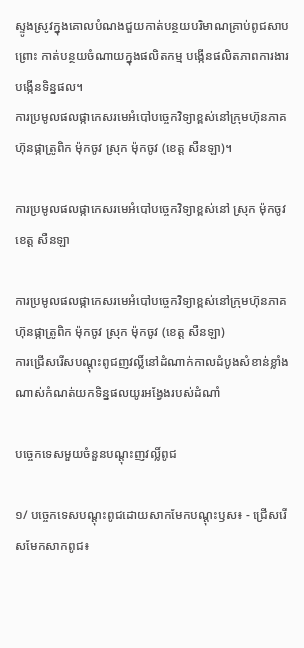ស្ទូងស្រូវក្នុងគោលបំណងជួយកាត់បន្ថយបរិមាណគ្រាប់ពូជសាបព្រោះ កាត់បន្ថយចំណាយក្នុងផលិតកម្ម បង្កើនផលិតភាពការងារ បង្កើនទិន្នផល។
ការប្រមូលផលផ្កាកេសរមេអំបៅបច្ចេកវិទ្យាខ្ពស់នៅក្រុមហ៊ុនភាគហ៊ុនផ្កាត្រូពិក ម៉ុកចូវ ស្រុក ម៉ុកចូវ (ខេត្ត សឺនឡា)។

ការប្រមូលផលផ្កាកេសរមេអំបៅបច្ចេកវិទ្យាខ្ពស់នៅ ស្រុក ម៉ុកចូវ ខេត្ត សឺនឡា

ការប្រមូលផលផ្កាកេសរមេអំបៅបច្ចេកវិទ្យាខ្ពស់នៅក្រុមហ៊ុនភាគហ៊ុនផ្កាត្រូពិក ម៉ុកចូវ ស្រុក ម៉ុកចូវ (ខេត្ត សឺនឡា)
ការជ្រើសរើសបណ្តុះពូជញវល្លិ៍នៅដំណាក់កាលដំបូងសំខាន់ខ្លាំងណាស់កំណត់យកទិន្នផលយូរអង្វែងរបស់ដំណាំ

បច្ចេកទេសមួយចំនួនបណ្តុះញវល្លិ៍ពូជ

១/ បច្ចេកទេសបណ្តុះពូជដោយសាកមែកបណ្តុះឫស៖ - ជ្រើសរើសមែកសាកពូជ៖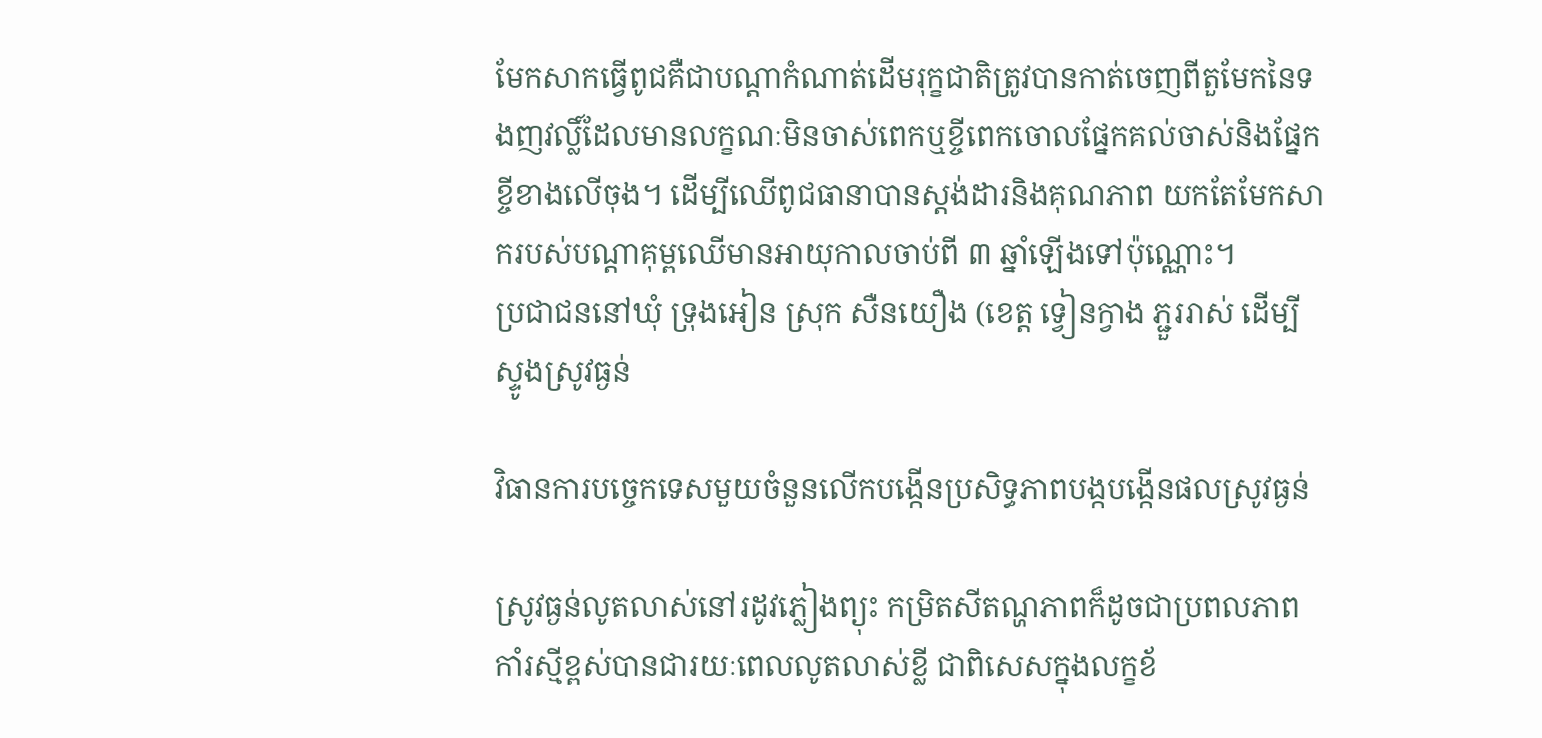មែកសាកធ្វើពូជគឺជាបណ្តាកំណាត់ដើមរុក្ខជាតិត្រូវបានកាត់ចេញពីតួមែកនៃទងញវល្លិ៍ដែលមានលក្ខណៈមិនចាស់ពេកឬខ្ចីពេកចោលផ្នែកគល់ចាស់និងផ្នែកខ្ចីខាងលើចុង។ ដើម្បីឈើពូជធានាបានស្តង់ដារនិងគុណភាព យកតែមែកសាករបស់បណ្តាគុម្ពឈើមានអាយុកាលចាប់ពី ៣ ឆ្នាំឡើងទៅប៉ុណ្ណោះ។
ប្រជាជននៅឃុំ ទ្រុងអៀន ស្រុក សឺនយឿង (ខេត្ត ទ្វៀនក្វាង ភ្ជួររាស់ ដើម្បីស្ទូងស្រូវធ្ងន់

វិធានការបច្ចេកទេសមួយចំនួនលើកបង្កើនប្រសិទ្ធភាពបង្កបង្កើនផលស្រូវធ្ងន់

ស្រូវធ្ងន់លូតលាស់នៅរដូវភ្លៀងព្យុះ កម្រិតសីតណ្ហភាពក៏ដូចជាប្រពលភាព កាំរស្មីខ្ពស់បានជារយៈពេលលូតលាស់ខ្លី ជាពិសេសក្នុងលក្ខខ័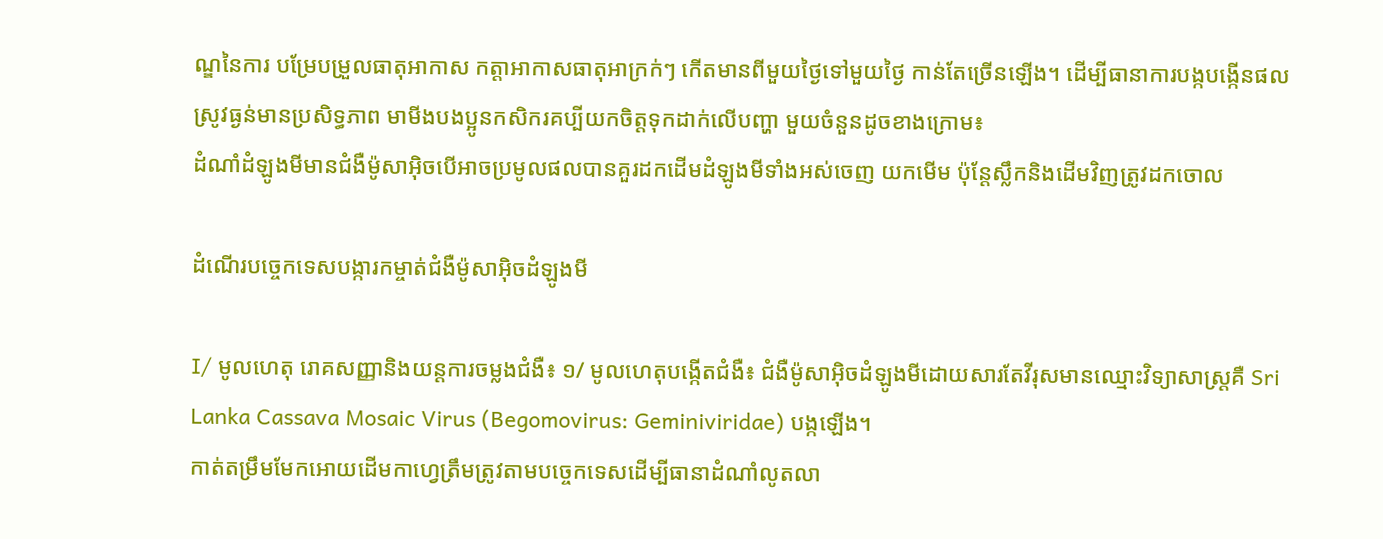ណ្ឌនៃការ បម្រែបម្រួលធាតុអាកាស កត្តាអាកាសធាតុអាក្រក់ៗ កើតមានពីមួយថ្ងៃទៅមួយថ្ងៃ កាន់តែច្រើនឡើង។ ដើម្បីធានាការបង្កបង្កើនផលស្រូវធ្ងន់មានប្រសិទ្ធភាព មាមីងបងប្អូនកសិករគប្បីយកចិត្តទុកដាក់លើបញ្ហា មួយចំនួនដូចខាងក្រោម៖
ដំណាំដំឡូងមីមានជំងឺម៉ូសាអ៊ិចបើអាចប្រមូលផលបានគួរដកដើមដំឡូងមីទាំងអស់ចេញ យកមើម ប៉ុន្តែស្លឹកនិងដើមវិញត្រូវដកចោល

ដំណើរបច្ចេកទេសបង្ការកម្ចាត់ជំងឺម៉ូសាអ៊ិចដំឡូងមី

I/ មូលហេតុ រោគសញ្ញានិងយន្តការចម្លងជំងឺ៖ ១/ មូលហេតុបង្កើតជំងឺ៖ ជំងឺម៉ូសាអ៊ិចដំឡូងមីដោយសារតែវីរុសមានឈ្មោះវិទ្យាសាស្រ្តគឺ Sri Lanka Cassava Mosaic Virus (Begomovirus: Geminiviridae) បង្កឡើង។
កាត់តម្រឹមមែកអោយដើមកាហ្វេត្រឹមត្រូវតាមបច្ចេកទេសដើម្បីធានាដំណាំលូតលា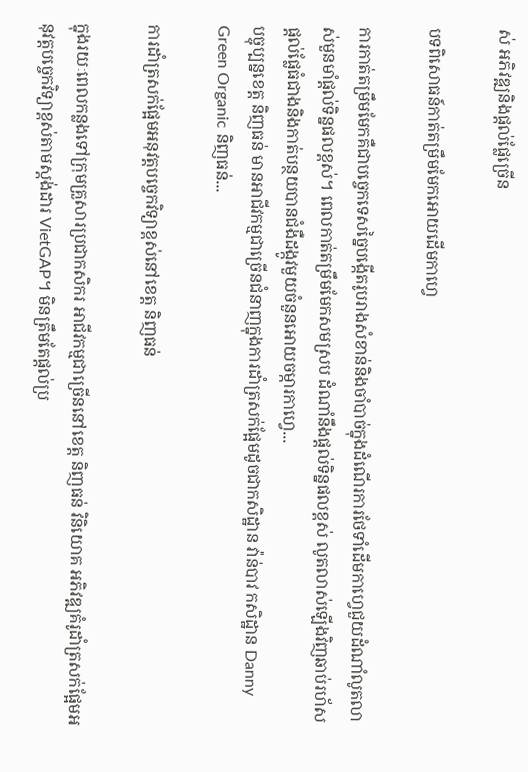ស់ អភិវឌ្ឍនិងផ្តល់ផ្លែច្រើន

បទពិសោធន៍កាត់តម្រឹមមែកអោយដើមកាហ្វេ

ការកាត់តម្រឹមមែកគឺជាបច្ចេកទេសច្នៃបង្កើតរូបរាងសំខាន់និងចាំបាច់ក្នុងដំណើរការថែទាំដើមកាហ្វេជួយដំណាំលូតលាស់មួនមាំផ្តល់ទិន្នផលខ្ពស់។ ពេលកាត់តម្រឹមមែកសមស្រប ដំណាំនឹងផ្តល់ទិន្នផលខ្ពស់ លូតលាស់ឡើងវិញឆាប់រហ័ស ផ្តល់ផ្លែធំជាងនិងកាត់បន្ថយបានជំងឺដង្កូវមួយចំនួនអោយចម្ការកាហ្វេ...
បច្ចុប្បន្នខេត្ត និញធន់ មានអាជីវកម្មជាច្រើនជំនាញក្នុងការដាំត្រសក់ផ្អែមដូចជាកសិដ្ឋាន វ៉ាន់បាវ កសិដ្ឋាន Danny Green Organic និញធន់...

ការដាំត្រសក់ផ្អែមអនុវត្តបច្ចេកវិទ្យាខ្ពស់នៅខេត្ត និញធន់

ក្នុងរយៈពេលកន្លងទៅក្រុមគ្រួសារប្រជាកសិករ អាជីវកម្មជាច្រើននៅខេត្ត និញធន់ វិនិយោគ អភិវឌ្ឍគំរូដាំត្រសក់ផ្អែមអនុវត្តបច្ចេកវិទ្យាខ្ពស់តាមស្តង់ដារ VietGAP។ មិនត្រឹមតែផ្តល់ប្រ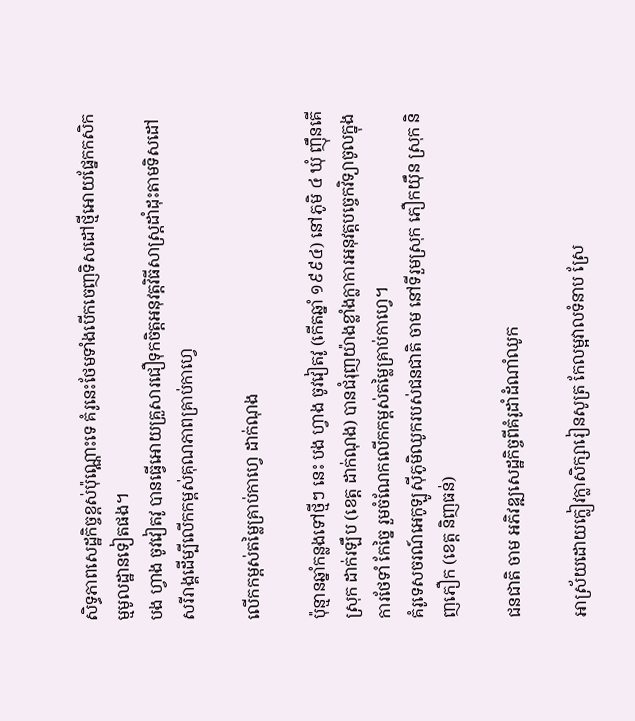សិទ្ធភាពសេដ្ឋកិច្ចខ្ពស់ប៉ុណ្ណោះទេ គំរូនេះថែមទាំងបើកចេញទិសដៅថ្មីអោយផ្នែកកសិកម្មមូលដ្ឋានទៀតផង។
បង ហ្វាង ចូវវៀតវូ បានធ្វើអោយគ្រួសារជឿទុកចិត្តអនុវត្តវិធីសាស្រ្តដាំដុះតាមទិសដៅសរីរាង្គដើម្បីលើកកម្ពស់គុណភាពគ្រាប់កាហ្វេ

លើកកម្ពស់តម្លៃគ្រាប់កាហ្វេ ដាក់ណុង

ប៉ុន្មានឆ្នាំកន្លងទៅថ្មីៗ នេះ បង ហ្វាង ចូវវៀតវូ (កើតឆ្នាំ ១៩៩៤) នៅភូមិ ៤ ឃុំ ញ៉ឹនគើ ស្រុក ដាក់រឡឹប (ខេត្ត ដាក់ណុង) បានជំរុញយ៉ាងខ្លាំងក្លាការអនុវត្តបច្ចេកវិទ្យាចូលក្នុងការថែទាំ កែច្នៃ រួមចំណែកលើកកម្ពស់តម្លៃគ្រាប់កាហ្វេ។
គំរូទេសចរណ៍អេកូឡូស៊ីភូមិឈូករបស់ជនជាតិ ចាម នៅទីរួមស្រុក ភឿកយ៉ឹន ស្រុក និញភឿក (ខេត្ត និញធន់)

ជនជាតិ ចាម អភិវឌ្ឍសេដ្ឋកិច្ចពីគំរូដាំដំណាំឈូក

អាស្រ័យដោយក្លៀវក្លាសិក្សារៀនសូត្រ កែលម្អវាលទំនាប ស្រែ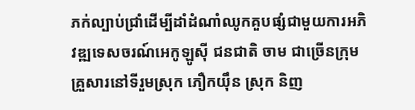ភក់ល្បាប់ជ្រាំដើម្បីដាំដំណាំឈូកគួបផ្សំជាមួយការអភិវឌ្ឍទេសចរណ៍អេកូឡូស៊ី ជនជាតិ ចាម ជាច្រើនក្រុមគ្រួសារនៅទីរួមស្រុក ភឿកយ៉ឹន ស្រុក និញ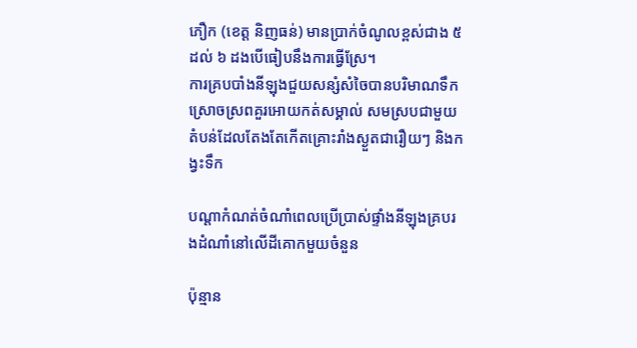ភឿក (ខេត្ត និញធន់) មានប្រាក់ចំណូលខ្ពស់ជាង ៥ ដល់ ៦ ដងបើធៀបនឹងការធ្វើស្រែ។
ការគ្របបាំងនីឡុងជួយសន្សំសំចៃបានបរិមាណទឹកស្រោចស្រពគួរអោយកត់សម្គាល់ សមស្របជាមួយតំបន់ដែលតែងតែកើតគ្រោះរាំងស្ងួតជារឿយៗ និងកង្វះទឹក

បណ្តាកំណត់ចំណាំពេលប្រើប្រាស់ផ្ទាំងនីឡុងគ្របរងដំណាំនៅលើដីគោកមួយចំនួន

ប៉ុន្មាន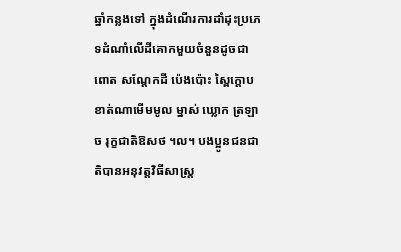ឆ្នាំកន្លងទៅ ក្នុងដំណើរការដាំដុះប្រភេទដំណាំលើដីគោកមួយចំនួនដូចជា ពោត សណ្ដែកដី ប៉េងប៉ោះ ស្ពៃក្តោប ខាត់ណាមើមមូល ម្នាស់ ឃ្លោក ត្រឡាច រុក្ខជាតិឱសថ ។ល។ បងប្អូនជនជាតិបានអនុវត្តវិធីសាស្រ្ត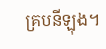គ្របនីឡុង។